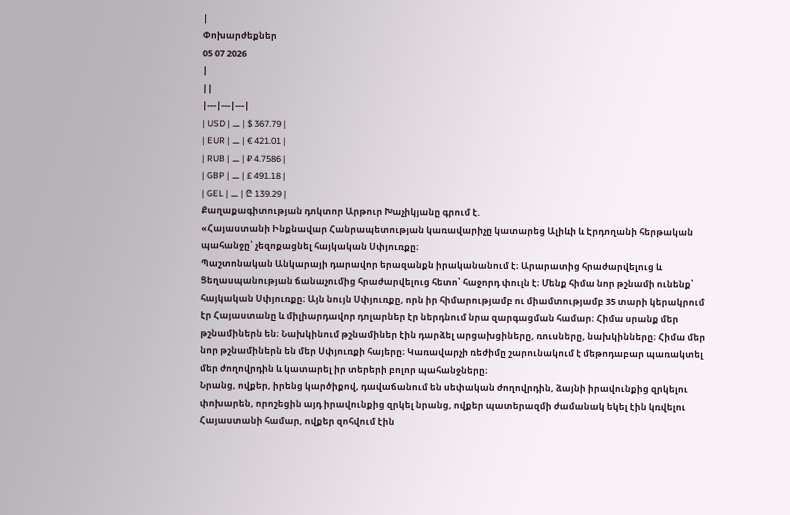|
Փոխարժեքներ
05 07 2026
|
||
|---|---|---|
| USD | ⚊ | $ 367.79 |
| EUR | ⚊ | € 421.01 |
| RUB | ⚊ | ₽ 4.7586 |
| GBP | ⚊ | £ 491.18 |
| GEL | ⚊ | ₾ 139.29 |
Քաղաքագիտության դոկտոր Արթուր Խաչիկյանը գրում է.
«Հայաստանի Ինքնավար Հանրապետության կառավարիչը կատարեց Ալիևի և Էրդողանի հերթական պահանջը՝ չեզոքացնել հայկական Սփյուռքը։
Պաշտոնական Անկարայի դարավոր երազանքն իրականանում է։ Արարատից հրաժարվելուց և Ցեղասպանության ճանաչումից հրաժարվելուց հետո՝ հաջորդ փուլն է։ Մենք հիմա նոր թշնամի ունենք՝ հայկական Սփյուռքը։ Այն նույն Սփյուռքը, որն իր հիմարությամբ ու միամտությամբ 35 տարի կերակրում էր Հայաստանը և միլիարդավոր դոլարներ էր ներդնում նրա զարգացման համար։ Հիմա սրանք մեր թշնամիներն են։ Նախկինում թշնամիներ էին դարձել արցախցիները, ռուսները, նախկինները։ Հիմա մեր նոր թշնամիներն են մեր Սփյուռքի հայերը։ Կառավարչի ռեժիմը շարունակում է մեթոդաբար պառակտել մեր ժողովրդին և կատարել իր տերերի բոլոր պահանջները։
Նրանց, ովքեր, իրենց կարծիքով, դավաճանում են սեփական ժողովրդին, ձայնի իրավունքից զրկելու փոխարեն, որոշեցին այդ իրավունքից զրկել նրանց, ովքեր պատերազմի ժամանակ եկել էին կռվելու Հայաստանի համար, ովքեր զոհվում էին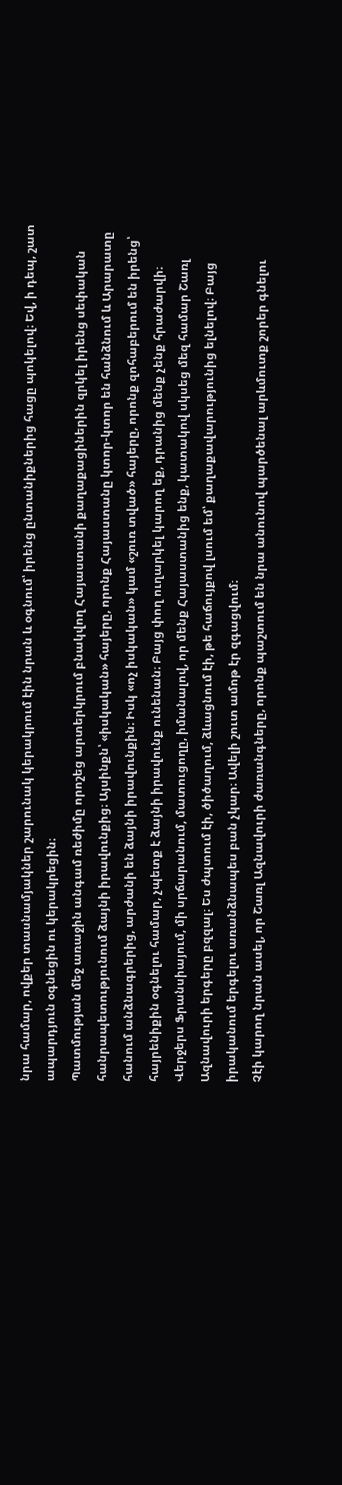նրա համար, ովքեր տասնամյակներ շարունակ կերակրում էին նրան և օգնում՝ իրենց ընտանիքներից հացը պոկելով։ Եվ, ի դեպ, շատ ապարդյուն օգնեցին ու կերակրեցին։
Պատմության մեջ առաջին անգամ ռեժիմը որոշեց արտերկրում բնակվող Հայաստանի քաղաքացիներին զրկել իրենց սեփական հանրապետությունում ձայնի իրավունքից։ Այսինքն՝ «իսկական» հայերը, որոնք Հայաստանը կտոր-կտոր են հանձնում և Արարատը հանում անձնագրերից, արժանի են ձայնի իրավունքին։ Իսկ «ոչ իսկական» կամ «շուռ տված» հայերը, որոնք զոհաբերում են իրենց՝ հայրենիքին օգնելու համար, չպետք է ձայնի իրավունք ունենան։ Բայց փող ուղարկել կարող եք, դրանից մենք չենք հրաժարվի։
Վերջերս Ֆրանսիայում, մի սրճարանում, մատուցողը, իմանալով, որ մենք Հայաստանից ենք, կատակով սկսեց մեզ համար Շառլ Ազնավուրի երգերը բզզալ։ Ես ժպտում էի, ծիծաղում, ձևացնում էի, թե հաճույքով լսում եմ՝ քաղաքավարությունից ելնելով։ Բայց իրականում երգելու առանձնապես բան չկար։ Ավելի շուտ ամոթ էր զգացվում։
Չէի կարող նրան ասել, որ Շառլ Ազնավուրի ժառանգները, որոնք պաշտում են նրա անունով պարծենալ արևմուտք շորեր գնելու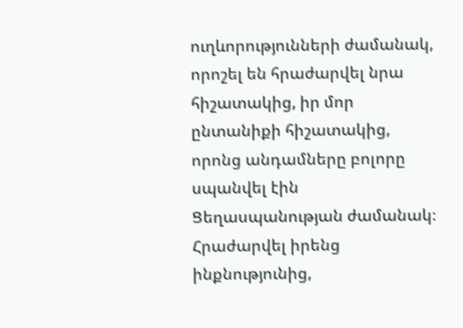ուղևորությունների ժամանակ, որոշել են հրաժարվել նրա հիշատակից, իր մոր ընտանիքի հիշատակից, որոնց անդամները բոլորը սպանվել էին Ցեղասպանության ժամանակ։ Հրաժարվել իրենց ինքնությունից,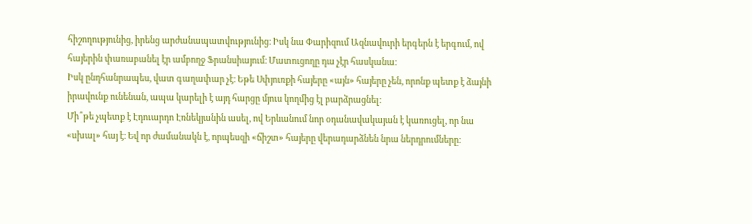հիշողությունից, իրենց արժանապատվությունից։ Իսկ նա Փարիզում Ազնավուրի երգերն է երգում, ով հայերին փառաբանել էր ամբողջ Ֆրանսիայում։ Մատուցողը դա չէր հասկանա։
Իսկ ընդհանրապես, վատ գաղափար չէ։ Եթե Սփյուռքի հայերը «այն» հայերը չեն, որոնք պետք է ձայնի իրավունք ունենան, ապա կարելի է այդ հարցը մյուս կողմից էլ բարձրացնել։
Մի՞թե չպետք է Էդուարդո Էռնեկյանին ասել, ով Երևանում նոր օդանավակայան է կառուցել, որ նա «սխալ» հայ է։ Եվ որ ժամանակն է, որպեսզի «ճիշտ» հայերը վերադարձնեն նրա ներդրումները։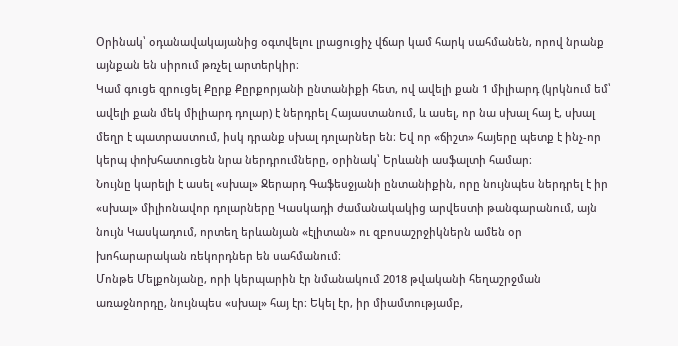Օրինակ՝ օդանավակայանից օգտվելու լրացուցիչ վճար կամ հարկ սահմանեն, որով նրանք այնքան են սիրում թռչել արտերկիր։
Կամ գուցե զրուցել Քըրք Քըրքորյանի ընտանիքի հետ, ով ավելի քան 1 միլիարդ (կրկնում եմ՝ ավելի քան մեկ միլիարդ դոլար) է ներդրել Հայաստանում, և ասել, որ նա սխալ հայ է, սխալ մեղր է պատրաստում, իսկ դրանք սխալ դոլարներ են։ Եվ որ «ճիշտ» հայերը պետք է ինչ-որ կերպ փոխհատուցեն նրա ներդրումները, օրինակ՝ Երևանի ասֆալտի համար։
Նույնը կարելի է ասել «սխալ» Ջերարդ Գաֆեսջյանի ընտանիքին, որը նույնպես ներդրել է իր «սխալ» միլիոնավոր դոլարները Կասկադի ժամանակակից արվեստի թանգարանում, այն նույն Կասկադում, որտեղ երևանյան «էլիտան» ու զբոսաշրջիկներն ամեն օր խոհարարական ռեկորդներ են սահմանում։
Մոնթե Մելքոնյանը, որի կերպարին էր նմանակում 2018 թվականի հեղաշրջման առաջնորդը, նույնպես «սխալ» հայ էր։ Եկել էր, իր միամտությամբ,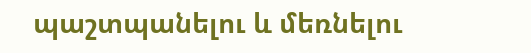պաշտպանելու և մեռնելու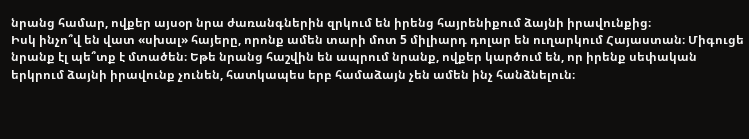նրանց համար, ովքեր այսօր նրա ժառանգներին զրկում են իրենց հայրենիքում ձայնի իրավունքից։
Իսկ ինչո՞վ են վատ «սխալ» հայերը, որոնք ամեն տարի մոտ 5 միլիարդ դոլար են ուղարկում Հայաստան։ Միգուցե նրանք էլ պե՞տք է մտածեն։ Եթե նրանց հաշվին են ապրում նրանք, ովքեր կարծում են, որ իրենք սեփական երկրում ձայնի իրավունք չունեն, հատկապես երբ համաձայն չեն ամեն ինչ հանձնելուն։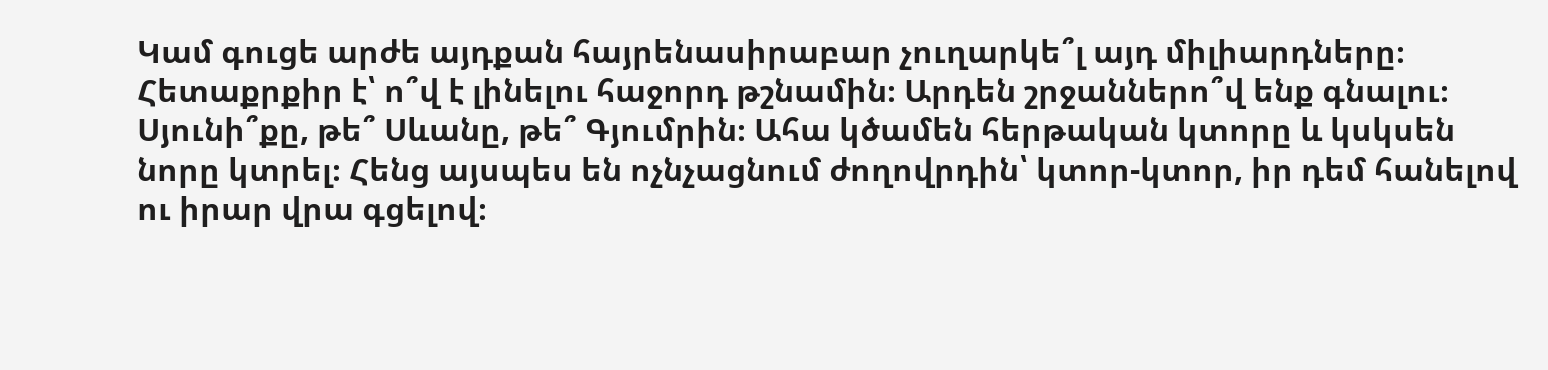Կամ գուցե արժե այդքան հայրենասիրաբար չուղարկե՞լ այդ միլիարդները։
Հետաքրքիր է՝ ո՞վ է լինելու հաջորդ թշնամին։ Արդեն շրջաններո՞վ ենք գնալու։ Սյունի՞քը, թե՞ Սևանը, թե՞ Գյումրին։ Ահա կծամեն հերթական կտորը և կսկսեն նորը կտրել։ Հենց այսպես են ոչնչացնում ժողովրդին՝ կտոր-կտոր, իր դեմ հանելով ու իրար վրա գցելով։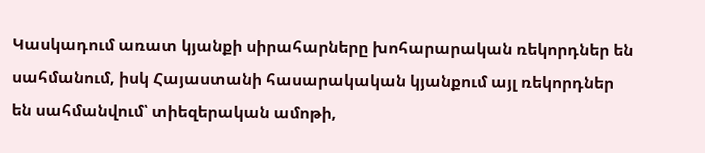Կասկադում առատ կյանքի սիրահարները խոհարարական ռեկորդներ են սահմանում, իսկ Հայաստանի հասարակական կյանքում այլ ռեկորդներ են սահմանվում՝ տիեզերական ամոթի,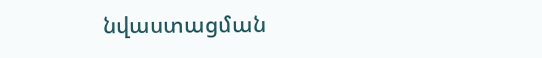նվաստացման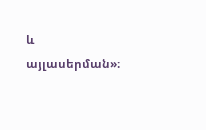և այլասերման»։